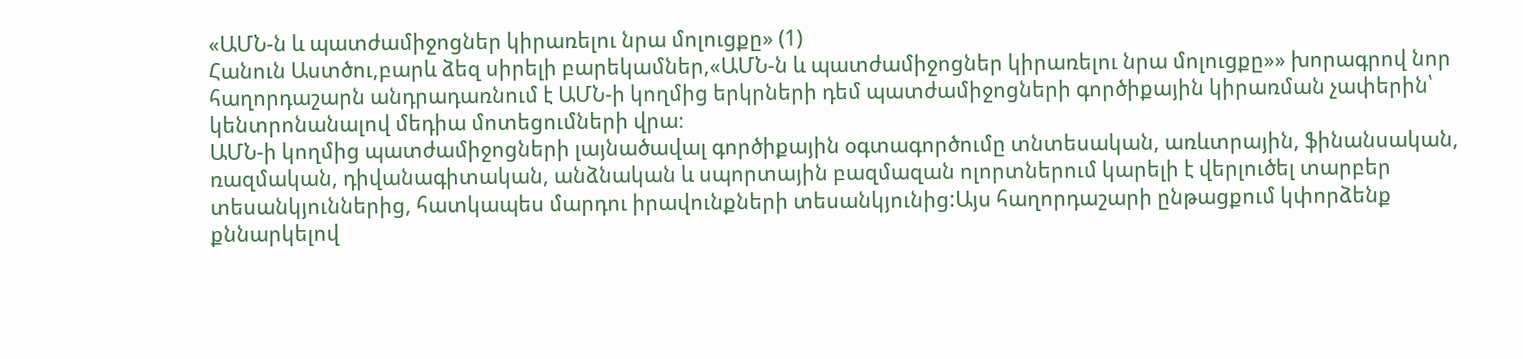«ԱՄՆ-ն և պատժամիջոցներ կիրառելու նրա մոլուցքը» (1)
Հանուն Աստծու,բարև ձեզ սիրելի բարեկամներ,«ԱՄՆ-ն և պատժամիջոցներ կիրառելու նրա մոլուցքը»» խորագրով նոր հաղորդաշարն անդրադառնում է ԱՄՆ-ի կողմից երկրների դեմ պատժամիջոցների գործիքային կիրառման չափերին՝ կենտրոնանալով մեդիա մոտեցումների վրա։
ԱՄՆ-ի կողմից պատժամիջոցների լայնածավալ գործիքային օգտագործումը տնտեսական, առևտրային, ֆինանսական, ռազմական, դիվանագիտական, անձնական և սպորտային բազմազան ոլորտներում կարելի է վերլուծել տարբեր տեսանկյուններից, հատկապես մարդու իրավունքների տեսանկյունից:Այս հաղորդաշարի ընթացքում կփորձենք քննարկելով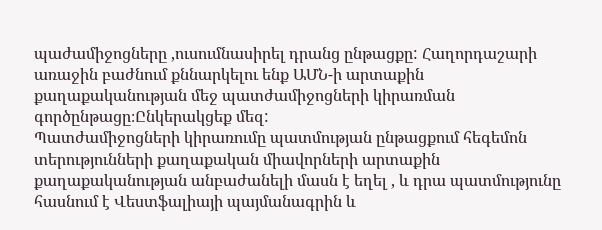պաժամիջոցները ,ուսումնասիրել դրանց ընթացքը: Հաղորդաշարի առաջին բաժնում քննարկելու ենք ԱՄՆ-ի արտաքին քաղաքականության մեջ պատժամիջոցների կիրառման գործընթացը։Ընկերակցեք մեզ:
Պատժամիջոցների կիրառումը պատմության ընթացքում հեգեմոն տերությունների քաղաքական միավորների արտաքին քաղաքականության անբաժանելի մասն է եղել , և դրա պատմությունը հասնում է Վեստֆալիայի պայմանագրին և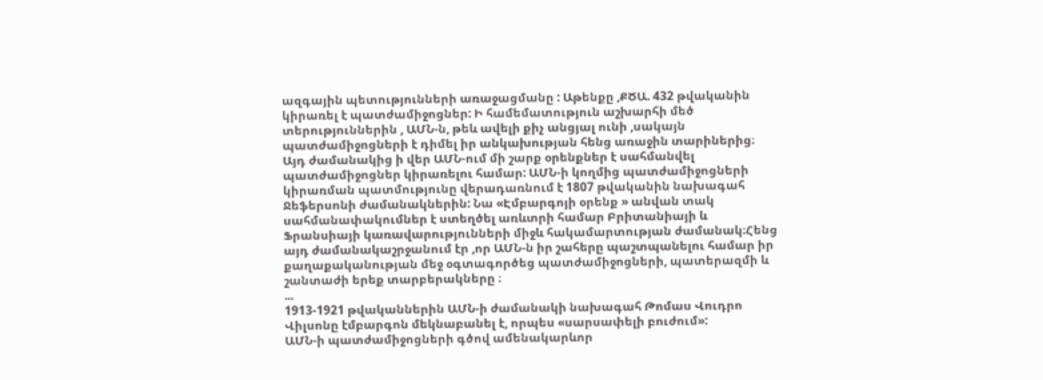ազգային պետությունների առաջացմանը : Աթենքը ,ՔԾԱ. 432 թվականին կիրառել է պատժամիջոցներ: Ի համեմատություն աշխարհի մեծ տերություններին , ԱՄՆ-ն, թեև ավելի քիչ անցյալ ունի ,սակայն պատժամիջոցների է դիմել իր անկախության հենց առաջին տարիներից։ Այդ ժամանակից ի վեր ԱՄՆ-ում մի շարք օրենքներ է սահմանվել պատժամիջոցներ կիրառելու համար: ԱՄՆ-ի կողմից պատժամիջոցների կիրառման պատմությունը վերադառնում է 1807 թվականին նախագահ Ջեֆերսոնի ժամանակներին: Նա «Էմբարգոյի օրենք » անվան տակ սահմանափակումներ է ստեղծել առևտրի համար Բրիտանիայի և Ֆրանսիայի կառավարությունների միջև հակամարտության ժամանակ։Հենց այդ ժամանակաշրջանում էր ,որ ԱՄՆ-ն իր շահերը պաշտպանելու համար իր քաղաքականության մեջ օգտագործեց պատժամիջոցների, պատերազմի և շանտաժի երեք տարբերակները ։
...
1913-1921 թվականներին ԱՄՆ-ի ժամանակի նախագահ Թոմաս Վուդրո Վիլսոնը էմբարգոն մեկնաբանել է, որպես «սարսափելի բուժում»:
ԱՄՆ-ի պատժամիջոցների գծով ամենակարևոր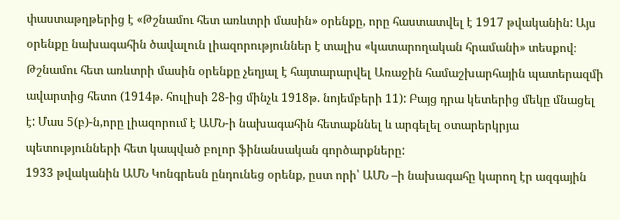փաստաթղթերից է «Թշնամու հետ առևտրի մասին» օրենքը, որը հաստատվել է 1917 թվականին: Այս օրենքը նախագահին ծավալուն լիազորություններ է տալիս «կատարողական հրամանի» տեսքով։ Թշնամու հետ առևտրի մասին օրենքը չեղյալ է հայտարարվել Առաջին համաշխարհային պատերազմի ավարտից հետո (1914թ. հուլիսի 28-ից մինչև 1918թ. նոյեմբերի 11): Բայց դրա կետերից մեկը մնացել է: Մաս 5(բ)-ն,որը լիազորում է ԱՄՆ-ի նախագահին հետաքննել և արգելել օտարերկրյա պետությունների հետ կապված բոլոր ֆինանսական գործարքները:
1933 թվականին ԱՄՆ Կոնգրեսն ընդունեց օրենք, ըստ որի՝ ԱՄՆ –ի նախագահը կարող էր ազգային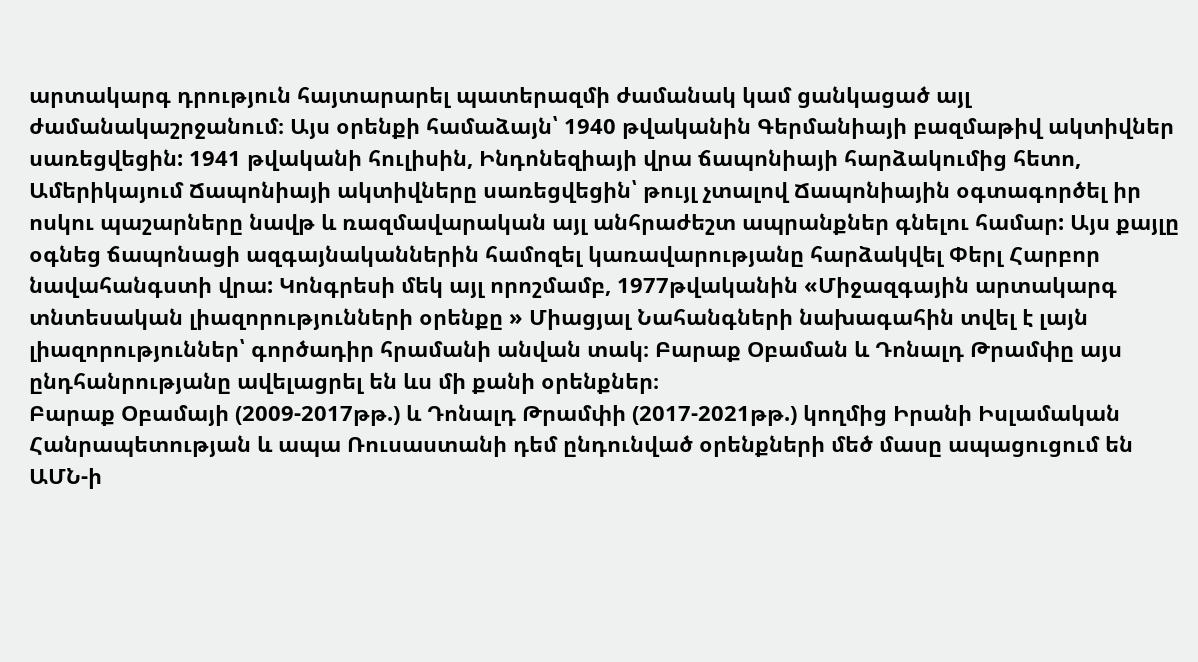արտակարգ դրություն հայտարարել պատերազմի ժամանակ կամ ցանկացած այլ ժամանակաշրջանում։ Այս օրենքի համաձայն՝ 1940 թվականին Գերմանիայի բազմաթիվ ակտիվներ սառեցվեցին: 1941 թվականի հուլիսին, Ինդոնեզիայի վրա ճապոնիայի հարձակումից հետո, Ամերիկայում Ճապոնիայի ակտիվները սառեցվեցին՝ թույլ չտալով Ճապոնիային օգտագործել իր ոսկու պաշարները նավթ և ռազմավարական այլ անհրաժեշտ ապրանքներ գնելու համար: Այս քայլը օգնեց ճապոնացի ազգայնականներին համոզել կառավարությանը հարձակվել Փերլ Հարբոր նավահանգստի վրա: Կոնգրեսի մեկ այլ որոշմամբ, 1977թվականին «Միջազգային արտակարգ տնտեսական լիազորությունների օրենքը » Միացյալ Նահանգների նախագահին տվել է լայն լիազորություններ՝ գործադիր հրամանի անվան տակ։ Բարաք Օբաման և Դոնալդ Թրամփը այս ընդհանրությանը ավելացրել են ևս մի քանի օրենքներ։
Բարաք Օբամայի (2009-2017թթ.) և Դոնալդ Թրամփի (2017-2021թթ.) կողմից Իրանի Իսլամական Հանրապետության և ապա Ռուսաստանի դեմ ընդունված օրենքների մեծ մասը ապացուցում են ԱՄՆ-ի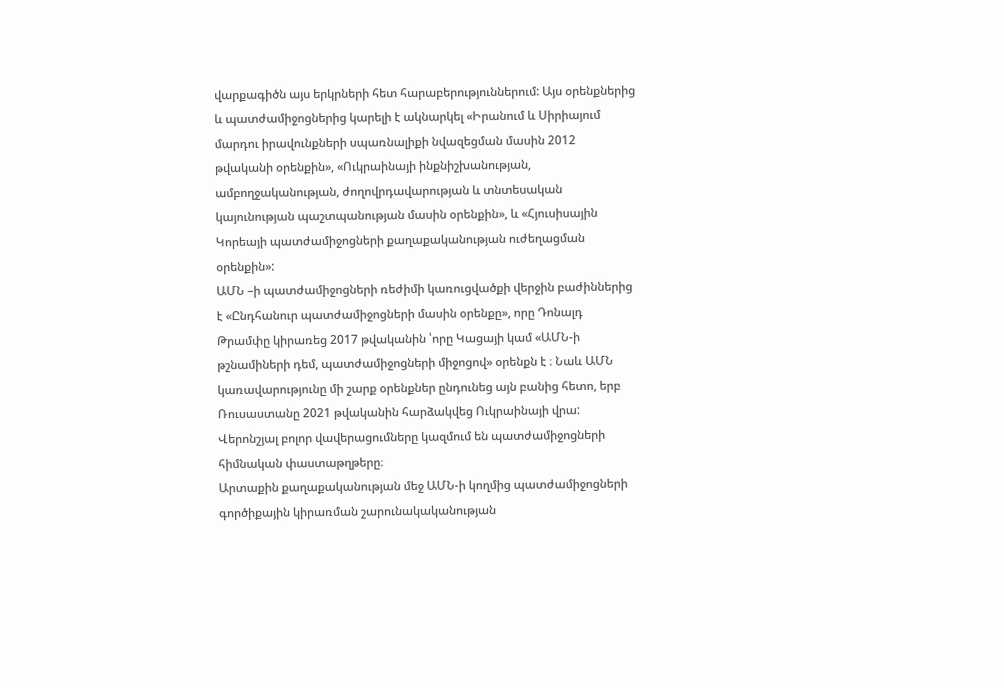վարքագիծն այս երկրների հետ հարաբերություններում: Այս օրենքներից և պատժամիջոցներից կարելի է ակնարկել «Իրանում և Սիրիայում մարդու իրավունքների սպառնալիքի նվազեցման մասին 2012 թվականի օրենքին», «Ուկրաինայի ինքնիշխանության, ամբողջականության, ժողովրդավարության և տնտեսական կայունության պաշտպանության մասին օրենքին», և «Հյուսիսային Կորեայի պատժամիջոցների քաղաքականության ուժեղացման օրենքին»:
ԱՄՆ –ի պատժամիջոցների ռեժիմի կառուցվածքի վերջին բաժիններից է «Ընդհանուր պատժամիջոցների մասին օրենքը», որը Դոնալդ Թրամփը կիրառեց 2017 թվականին ՝որը Կացայի կամ «ԱՄՆ-ի թշնամիների դեմ, պատժամիջոցների միջոցով» օրենքն է ։ Նաև ԱՄՆ կառավարությունը մի շարք օրենքներ ընդունեց այն բանից հետո, երբ Ռուսաստանը 2021 թվականին հարձակվեց Ուկրաինայի վրա: Վերոնշյալ բոլոր վավերացումները կազմում են պատժամիջոցների հիմնական փաստաթղթերը։
Արտաքին քաղաքականության մեջ ԱՄՆ-ի կողմից պատժամիջոցների գործիքային կիրառման շարունակականության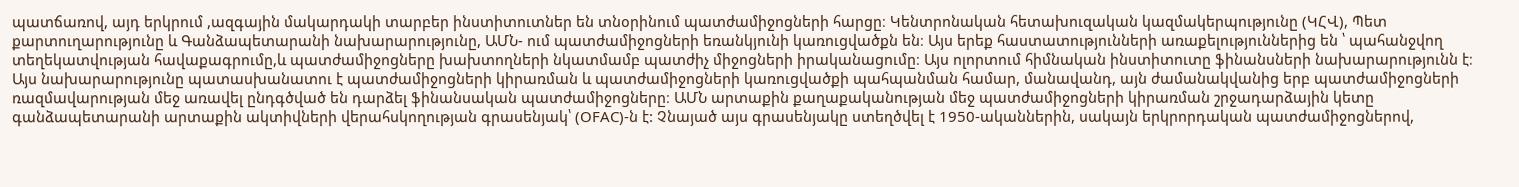պատճառով, այդ երկրում ,ազգային մակարդակի տարբեր ինստիտուտներ են տնօրինում պատժամիջոցների հարցը։ Կենտրոնական հետախուզական կազմակերպությունը (ԿՀՎ), Պետ քարտուղարությունը և Գանձապետարանի նախարարությունը, ԱՄՆ- ում պատժամիջոցների եռանկյունի կառուցվածքն են։ Այս երեք հաստատությունների առաքելություններից են ՝ պահանջվող տեղեկատվության հավաքագրումը,և պատժամիջոցները խախտողների նկատմամբ պատժիչ միջոցների իրականացումը։ Այս ոլորտում հիմնական ինստիտուտը ֆինանսների նախարարությունն է։ Այս նախարարությունը պատասխանատու է պատժամիջոցների կիրառման և պատժամիջոցների կառուցվածքի պահպանման համար, մանավանդ, այն ժամանակվանից երբ պատժամիջոցների ռազմավարության մեջ առավել ընդգծված են դարձել ֆինանսական պատժամիջոցները։ ԱՄՆ արտաքին քաղաքականության մեջ պատժամիջոցների կիրառման շրջադարձային կետը գանձապետարանի արտաքին ակտիվների վերահսկողության գրասենյակ՝ (OFAC)-ն է: Չնայած այս գրասենյակը ստեղծվել է 1950-ականներին, սակայն երկրորդական պատժամիջոցներով,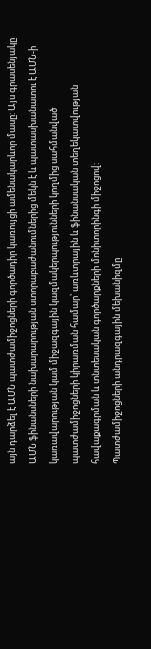այն դարձել է ԱՄՆ պատժամիջոցների գործադիր կառույցի ամենակարևոր մասը: Այս գրասենյակը ԱՄՆ ֆինանսների նախարարության ստորաբաժանումներից մեկն է և պատասխանատու է ԱՄՆ-ի կառավարության կամ միջազգային կազմակերպությունների կողմից սահմանված պատժամիջոցների կիրառման համար՝ առևտրային և ֆինանսական տեղեկատվության հավաքագրման և տնտեսական գործարքների մոնիտորինգի միջոցով:
Պատժամիջոցների անդրազգային մեխանիզմը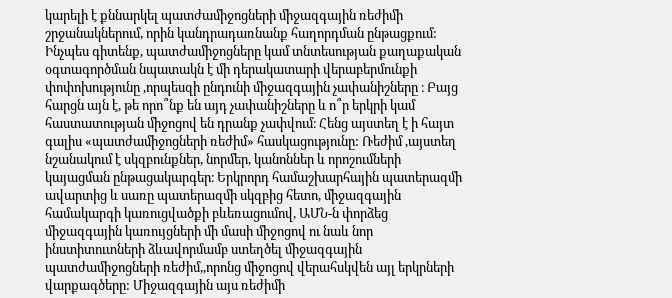կարելի է քննարկել պատժամիջոցների միջազգային ռեժիմի շրջանակներում, որին կանդրադառնանք հաղորդման ընթացքում: Ինչպես գիտենք, պատժամիջոցները կամ տնտեսության քաղաքական օգտագործման նպատակն է մի դերակատարի վերաբերմունքի փոփոխությունը ,որպեսզի ընդունի միջազգային չափանիշները ։ Բայց հարցն այն է, թե որո՞նք են այդ չափանիշները և ո՞ր երկրի կամ հաստատության միջոցով են դրանք չափվում։ Հենց այստեղ է ի հայտ գալիս «պատժամիջոցների ռեժիմ» հասկացությունը: Ռեժիմ ,այստեղ նշանակում է սկզբունքներ, նորմեր, կանոններ և որոշումների կայացման ընթացակարգեր։ Երկրորդ համաշխարհային պատերազմի ավարտից և սառը պատերազմի սկզբից հետո, միջազգային համակարգի կառուցվածքի բևեռացումով, ԱՄՆ-ն փորձեց միջազգային կառույցների մի մասի միջոցով ու նաև նոր ինստիտուտների ձևավորմամբ ստեղծել միջազգային պատժամիջոցների ռեժիմ,,որոնց միջոցով վերահսկվեն այլ երկրների վարքագծերը: Միջազգային այս ռեժիմի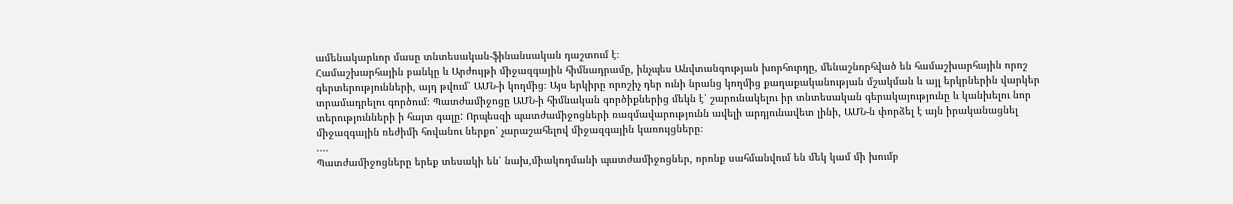ամենակարևոր մասը տնտեսական-ֆինանսական դաշտում է։
Համաշխարհային բանկը և Արժույթի միջազգային հիմնադրամը, ինչպես Անվտանգության խորհուրդը, մենաշնորհված են համաշխարհային որոշ գերտերությունների, այդ թվում՝ ԱՄՆ-ի կողմից։ Այս երկիրը որոշիչ դեր ունի նրանց կողմից քաղաքականության մշակման և այլ երկրներին վարկեր տրամադրելու գործում։ Պատժամիջոցը ԱՄՆ-ի հիմնական գործիքներից մեկն է՝ շարունակելու իր տնտեսական գերակայությունը և կանխելու նոր տերությունների ի հայտ գալը: Որպեսզի պատժամիջոցների ռազմավարությունն ավելի արդյունավետ լինի, ԱՄՆ-ն փորձել է այն իրականացնել միջազգային ռեժիմի հովանու ներքո՝ չարաշահելով միջազգային կառույցները։
....
Պատժամիջոցները երեք տեսակի են՝ նախ,միակողմանի պատժամիջոցներ, որոնք սահմանվում են մեկ կամ մի խումբ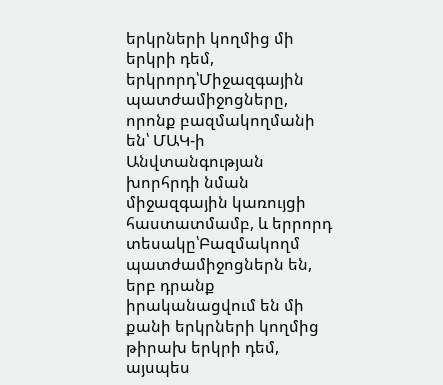երկրների կողմից մի երկրի դեմ, երկրորդ՝Միջազգային պատժամիջոցները, որոնք բազմակողմանի են՝ ՄԱԿ-ի Անվտանգության խորհրդի նման միջազգային կառույցի հաստատմամբ, և երրորդ տեսակը՝Բազմակողմ պատժամիջոցներն են, երբ դրանք իրականացվում են մի քանի երկրների կողմից թիրախ երկրի դեմ, այսպես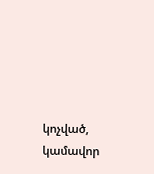կոչված, կամավոր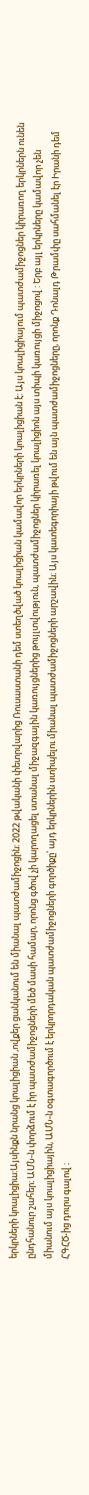երկրների կոալիցիա:Այսինքն նրանց կոալիցիան ,ովքեր ցանկանում են միանալ պատժամիջոցին: 2022 թվականի փետրվարից Ռուսաստանի դեմ ստեղծված կոալիցիան կամավոր երկրների կոալիցիան է: Այս կոալիցիայում պատժամիջոցներ կիրառող երկրներն ունեն ընդհանուր շահեր։ ԱՄՆ-ն փորձում է իր պատժամիջոցների մեծ մասի համար, որոնց գծով չի կարողացել ստանալ միջազգային կառույցներից թույլտվություն, պատժամիջոցներ կիրառել կոալիցիոն այս տիպի կառույցի միջոցով : Երբ այլ երկրները կամավոր չեն միանում այս կոալիցիային, ԱՄՆ-ն օգտագործում է երկրորդական պատժամիջոցների գործիքը՝ այդ երկրներին ստիպելու միանալ պատժամիջոցների արշավին։ Այս կատեգորիայի թվում են այն պատժամիջոցները, որոնք Դոնալդ Թրամփը սահմանել էր Իրանի դեմ ՀԳՀԾ-ից դուրս գալով ։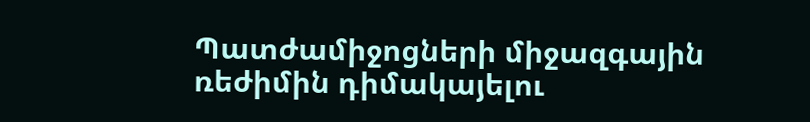Պատժամիջոցների միջազգային ռեժիմին դիմակայելու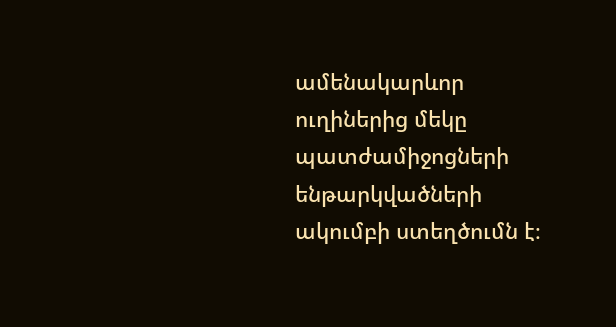ամենակարևոր ուղիներից մեկը պատժամիջոցների ենթարկվածների ակումբի ստեղծումն է։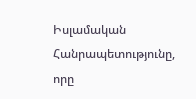Իսլամական Հանրապետությունը, որը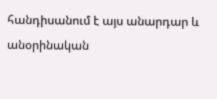հանդիսանում է այս անարդար և անօրինական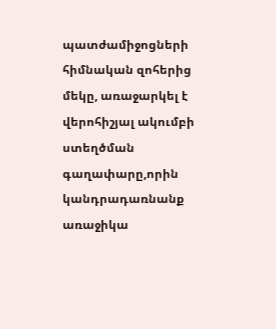պատժամիջոցների հիմնական զոհերից մեկը, առաջարկել է վերոհիշյալ ակումբի ստեղծման գաղափարը,որին կանդրադառնանք առաջիկա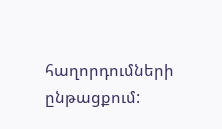հաղորդումների ընթացքում: